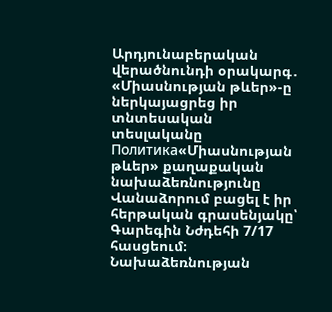Արդյունաբերական վերածնունդի օրակարգ․ «Միասնության թևեր»-ը ներկայացրեց իր տնտեսական տեսլականը
Политика«Միասնության թևեր» քաղաքական նախաձեռնությունը Վանաձորում բացել է իր հերթական գրասենյակը՝ Գարեգին Նժդեհի 7/17 հասցեում։ Նախաձեռնության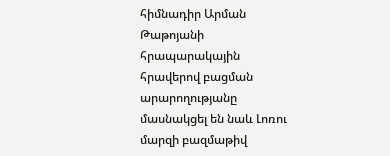հիմնադիր Արման Թաթոյանի հրապարակային հրավերով բացման արարողությանը մասնակցել են նաև Լոռու մարզի բազմաթիվ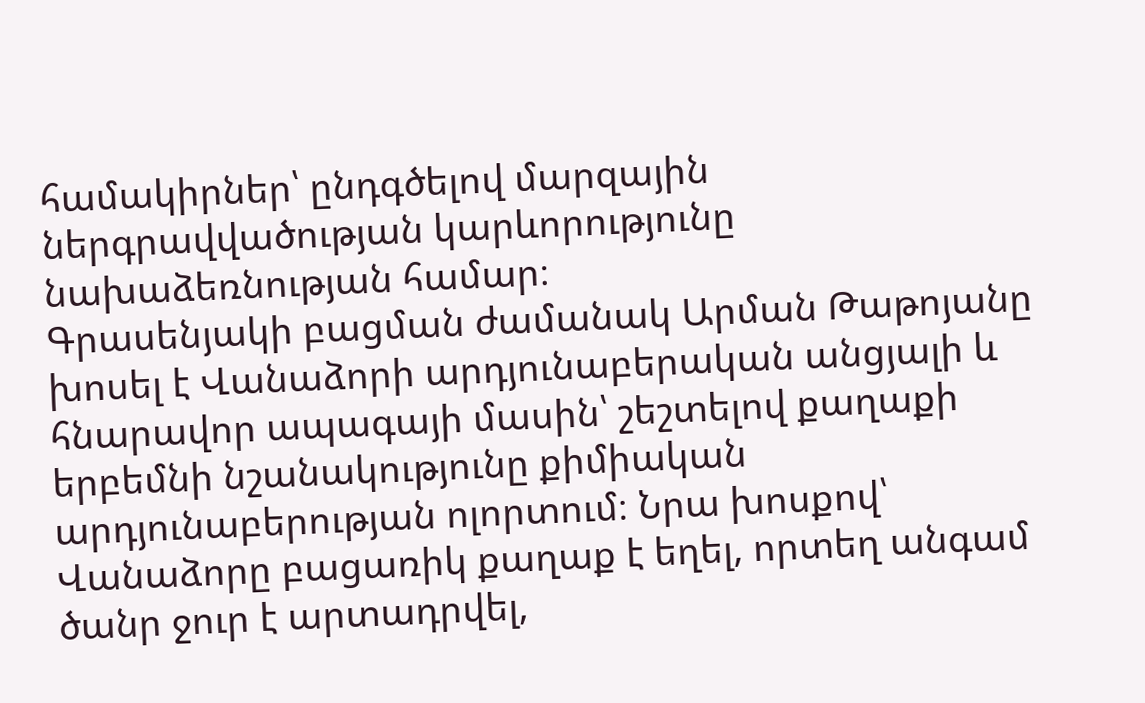համակիրներ՝ ընդգծելով մարզային ներգրավվածության կարևորությունը նախաձեռնության համար։
Գրասենյակի բացման ժամանակ Արման Թաթոյանը խոսել է Վանաձորի արդյունաբերական անցյալի և հնարավոր ապագայի մասին՝ շեշտելով քաղաքի երբեմնի նշանակությունը քիմիական արդյունաբերության ոլորտում։ Նրա խոսքով՝ Վանաձորը բացառիկ քաղաք է եղել, որտեղ անգամ ծանր ջուր է արտադրվել,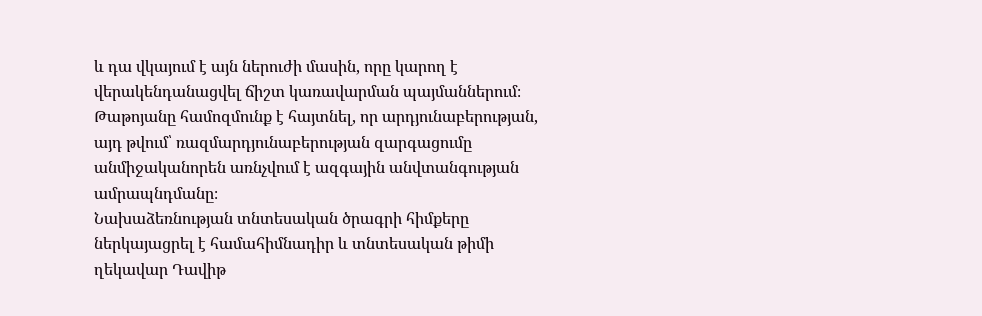և դա վկայում է այն ներուժի մասին, որը կարող է վերակենդանացվել ճիշտ կառավարման պայմաններում։ Թաթոյանը համոզմունք է հայտնել, որ արդյունաբերության, այդ թվում՝ ռազմարդյունաբերության զարգացումը անմիջականորեն առնչվում է ազգային անվտանգության ամրապնդմանը։
Նախաձեռնության տնտեսական ծրագրի հիմքերը ներկայացրել է համահիմնադիր և տնտեսական թիմի ղեկավար Դավիթ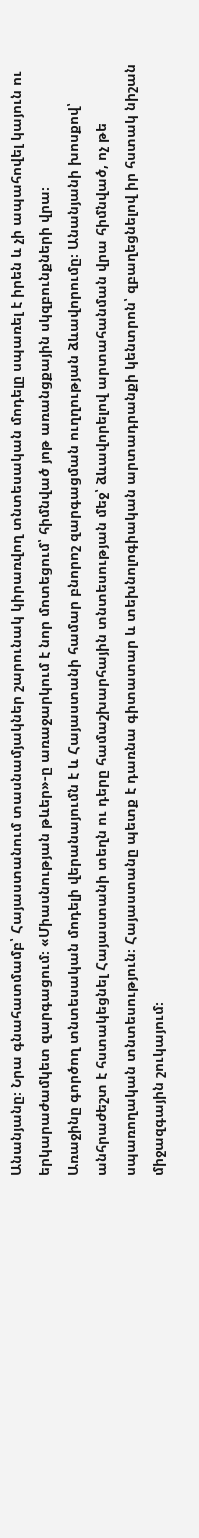Անանյանը։ Նրա գնահատմամբ՝ Հայաստանում տասնամյակներ շարունակ կիրառվող տնտեսական մոդելը սպառել է իրեն և չի ապահովել կայուն ու երկարաժամկետ զարգացում։ «Միասնության թևեր»-ը առաջարկում է նոր մոտեցում՝ հիմնված յոթ առանցքային սկզբունքների վրա։
Առաջինը գործող տնտեսական մոդելի վերանայումն է և Հայաստանի համար բնորոշ զարգացման ուղղության ձևավորումը։ Անանյանի խոսքով՝ անհրաժեշտ է հստակեցնել Հայաստանի տեղն ու դերը համաշխարհային տնտեսության մեջ՝ ձևավորելով արտահանման վրա հիմնված, ոչ թե սպառողական տնտեսություն։ Հայաստանը պետք է դառնա գիտատար և տեխնոլոգիական արտադրանքի կենտրոն՝ զբաղեցնելով իր հստակ նիշան միջազգային շուկայում։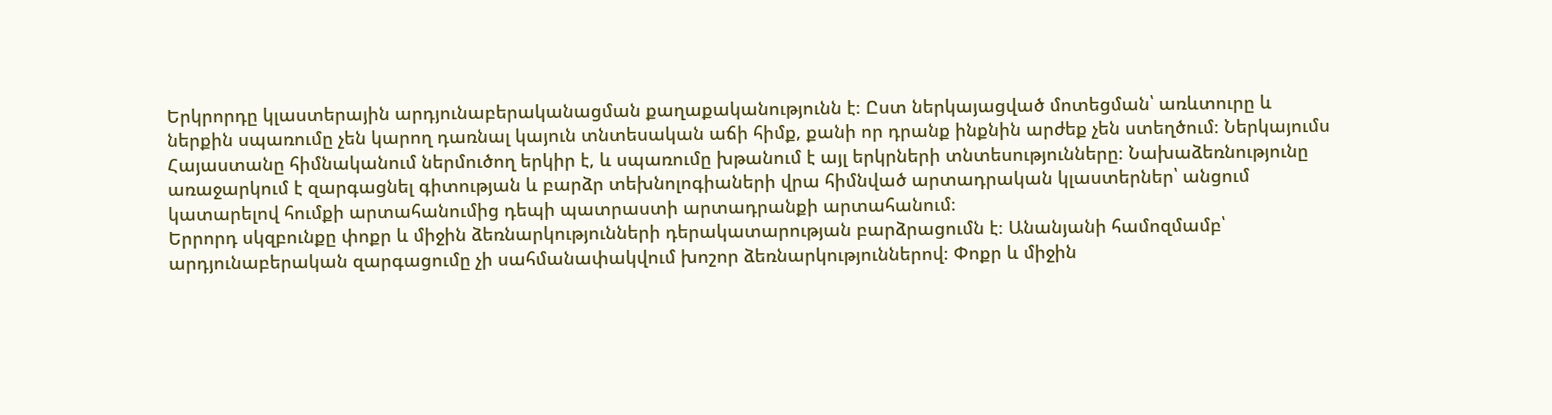Երկրորդը կլաստերային արդյունաբերականացման քաղաքականությունն է։ Ըստ ներկայացված մոտեցման՝ առևտուրը և ներքին սպառումը չեն կարող դառնալ կայուն տնտեսական աճի հիմք, քանի որ դրանք ինքնին արժեք չեն ստեղծում։ Ներկայումս Հայաստանը հիմնականում ներմուծող երկիր է, և սպառումը խթանում է այլ երկրների տնտեսությունները։ Նախաձեռնությունը առաջարկում է զարգացնել գիտության և բարձր տեխնոլոգիաների վրա հիմնված արտադրական կլաստերներ՝ անցում կատարելով հումքի արտահանումից դեպի պատրաստի արտադրանքի արտահանում։
Երրորդ սկզբունքը փոքր և միջին ձեռնարկությունների դերակատարության բարձրացումն է։ Անանյանի համոզմամբ՝ արդյունաբերական զարգացումը չի սահմանափակվում խոշոր ձեռնարկություններով։ Փոքր և միջին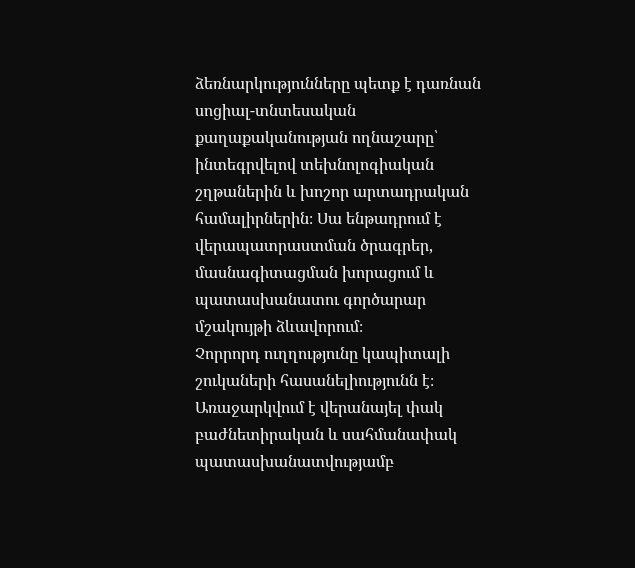ձեռնարկությունները պետք է դառնան սոցիալ-տնտեսական քաղաքականության ողնաշարը՝ ինտեգրվելով տեխնոլոգիական շղթաներին և խոշոր արտադրական համալիրներին։ Սա ենթադրում է վերապատրաստման ծրագրեր, մասնագիտացման խորացում և պատասխանատու գործարար մշակույթի ձևավորում։
Չորրորդ ուղղությունը կապիտալի շուկաների հասանելիությունն է։ Առաջարկվում է վերանայել փակ բաժնետիրական և սահմանափակ պատասխանատվությամբ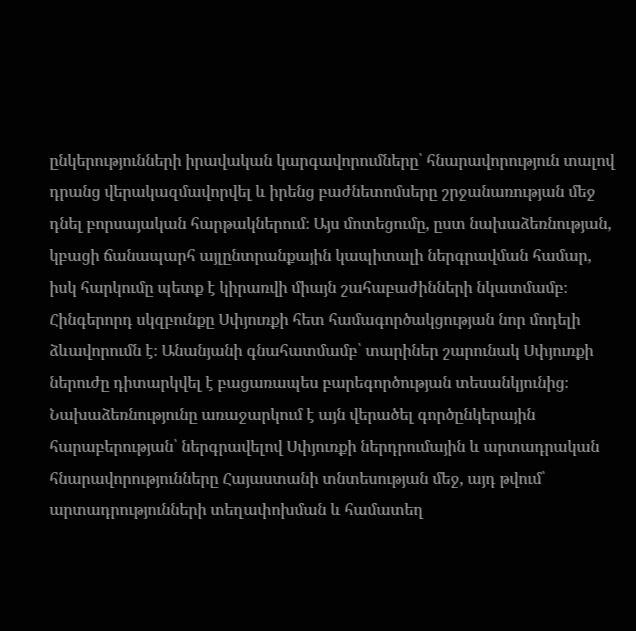ընկերությունների իրավական կարգավորումները՝ հնարավորություն տալով դրանց վերակազմավորվել և իրենց բաժնետոմսերը շրջանառության մեջ դնել բորսայական հարթակներում։ Այս մոտեցումը, ըստ նախաձեռնության, կբացի ճանապարհ այլընտրանքային կապիտալի ներգրավման համար, իսկ հարկումը պետք է կիրառվի միայն շահաբաժինների նկատմամբ։
Հինգերորդ սկզբունքը Սփյուռքի հետ համագործակցության նոր մոդելի ձևավորումն է։ Անանյանի գնահատմամբ՝ տարիներ շարունակ Սփյուռքի ներուժը դիտարկվել է բացառապես բարեգործության տեսանկյունից։ Նախաձեռնությունը առաջարկում է այն վերածել գործընկերային հարաբերության՝ ներգրավելով Սփյուռքի ներդրումային և արտադրական հնարավորությունները Հայաստանի տնտեսության մեջ, այդ թվում՝ արտադրությունների տեղափոխման և համատեղ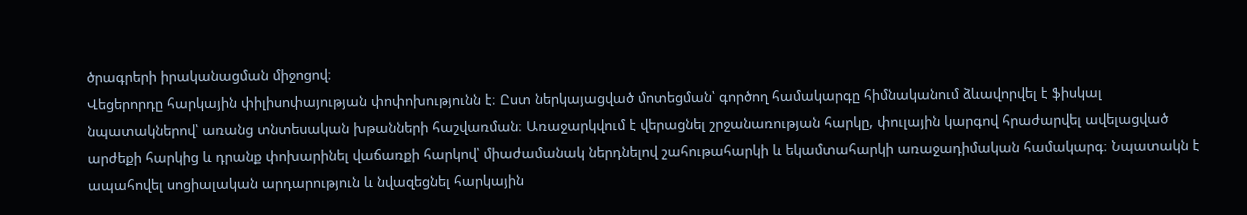ծրագրերի իրականացման միջոցով։
Վեցերորդը հարկային փիլիսոփայության փոփոխությունն է։ Ըստ ներկայացված մոտեցման՝ գործող համակարգը հիմնականում ձևավորվել է ֆիսկալ նպատակներով՝ առանց տնտեսական խթանների հաշվառման։ Առաջարկվում է վերացնել շրջանառության հարկը, փուլային կարգով հրաժարվել ավելացված արժեքի հարկից և դրանք փոխարինել վաճառքի հարկով՝ միաժամանակ ներդնելով շահութահարկի և եկամտահարկի առաջադիմական համակարգ։ Նպատակն է ապահովել սոցիալական արդարություն և նվազեցնել հարկային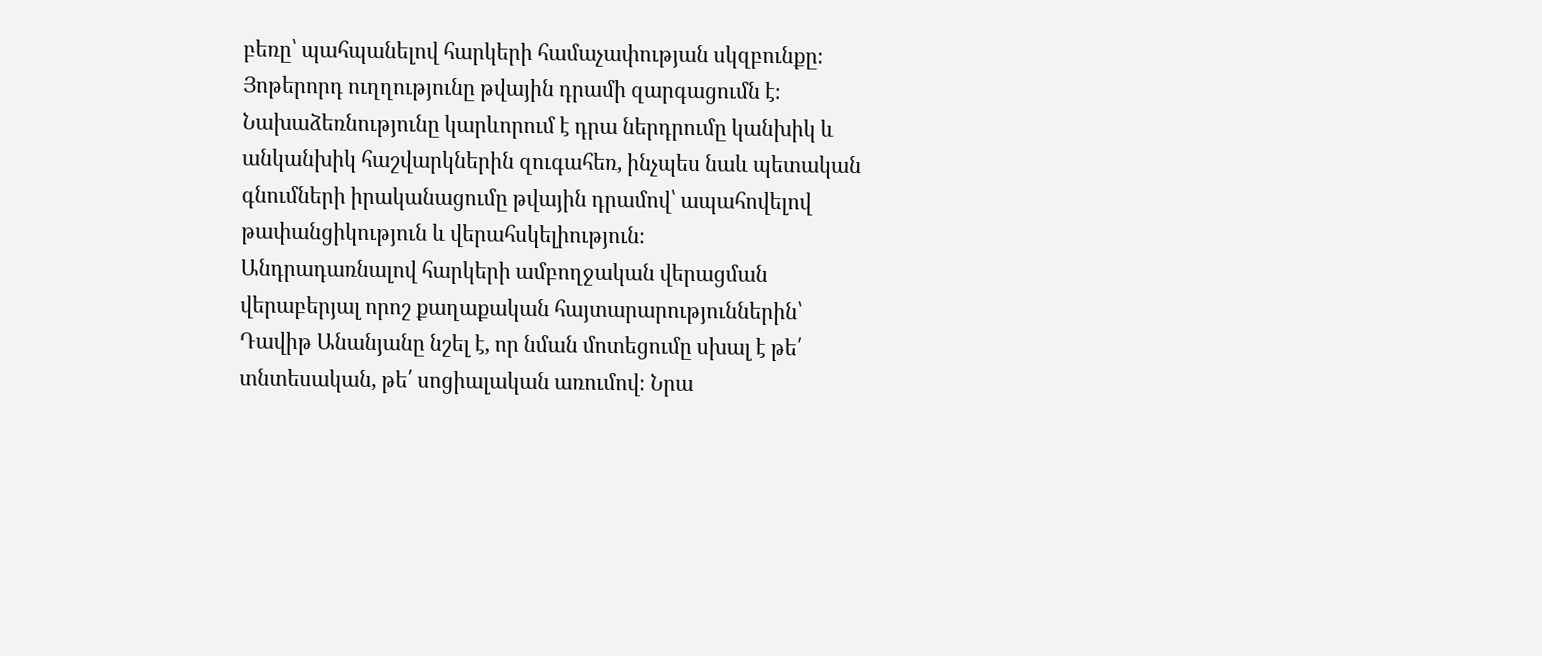բեռը՝ պահպանելով հարկերի համաչափության սկզբունքը։
Յոթերորդ ուղղությունը թվային դրամի զարգացումն է։ Նախաձեռնությունը կարևորում է դրա ներդրումը կանխիկ և անկանխիկ հաշվարկներին զուգահեռ, ինչպես նաև պետական գնումների իրականացումը թվային դրամով՝ ապահովելով թափանցիկություն և վերահսկելիություն։
Անդրադառնալով հարկերի ամբողջական վերացման վերաբերյալ որոշ քաղաքական հայտարարություններին՝ Դավիթ Անանյանը նշել է, որ նման մոտեցումը սխալ է թե՛ տնտեսական, թե՛ սոցիալական առումով։ Նրա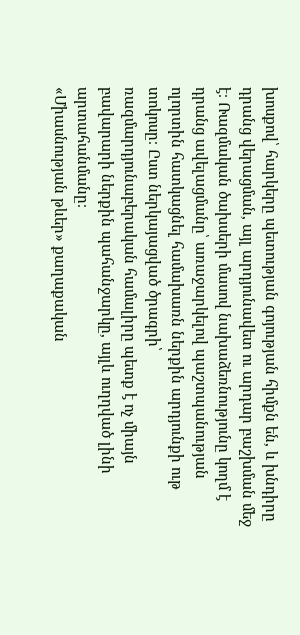խոսքով՝ հարկերը պետության գոյության հիմքն են, և խնդիրը դրանց վերացման, այլ արդյունավետ ու արդար բաշխման մեջ է։ Ռազմական ծախսերի մասով նախաձեռնությունը կողմ է դրանց ավելացմանը՝ առաջարկելով պաշտպանության ոլորտին հատկացնել համախառն ներքին արդյունքի ութ տոկոսը։ Ըստ ներկայացված ծրագրի՝ ռազմարդյունաբերական համալիրը պետք է ոչ միայն բավարարի ներքին պահանջարկը, այլև ուղղված լինի արտահանմանը։
«Միասնության թևեր» քաղաքական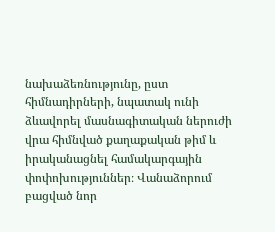նախաձեռնությունը, ըստ հիմնադիրների, նպատակ ունի ձևավորել մասնագիտական ներուժի վրա հիմնված քաղաքական թիմ և իրականացնել համակարգային փոփոխություններ։ Վանաձորում բացված նոր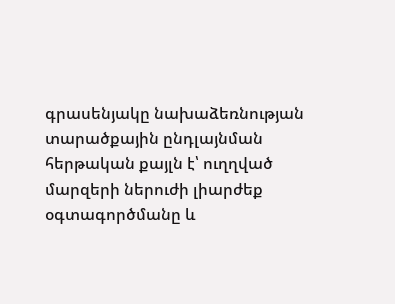գրասենյակը նախաձեռնության տարածքային ընդլայնման հերթական քայլն է՝ ուղղված մարզերի ներուժի լիարժեք օգտագործմանը և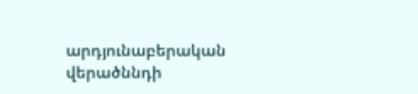արդյունաբերական վերածննդի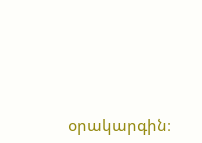օրակարգին։